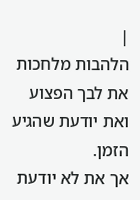|
הלהבות מלחכות את לבך הפצוע
ואת יודעת שהגיע הזמן.
אך את לא יודעת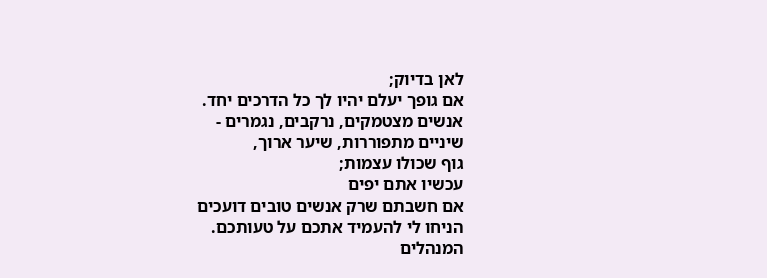לאן בדיוק;
אם גופך יעלם יהיו לך כל הדרכים יחד.
אנשים מצטמקים, נרקבים, נגמרים -
שיניים מתפוררות, שיער ארוך,
גוף שכולו עצמות;
עכשיו אתם יפים
אם חשבתם שרק אנשים טובים דועכים
הניחו לי להעמיד אתכם על טעותכם.
המנהלים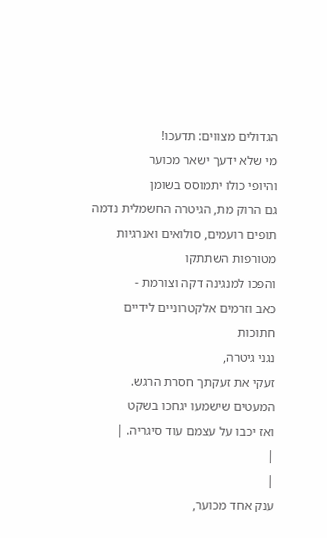הגדולים מצווים: תדעכו!
מי שלא ידעך ישאר מכוער
והיופי כולו יתמוסס בשומן
גם הרוק מת, הגיטרה החשמלית נדמה
תופים רועמים, סולואים ואנרגיות מטורפות השתתקו
והפכו למנגינה דקה וצורמת -
כאב וזרמים אלקטרוניים לידיים חתוכות
נגני גיטרה,
זעקי את זעקתך חסרת הרגש.
המעטים שישמעו יגחכו בשקט
ואז יכבו על עצמם עוד סיגריה. |
|
|
ענק אחד מכוער,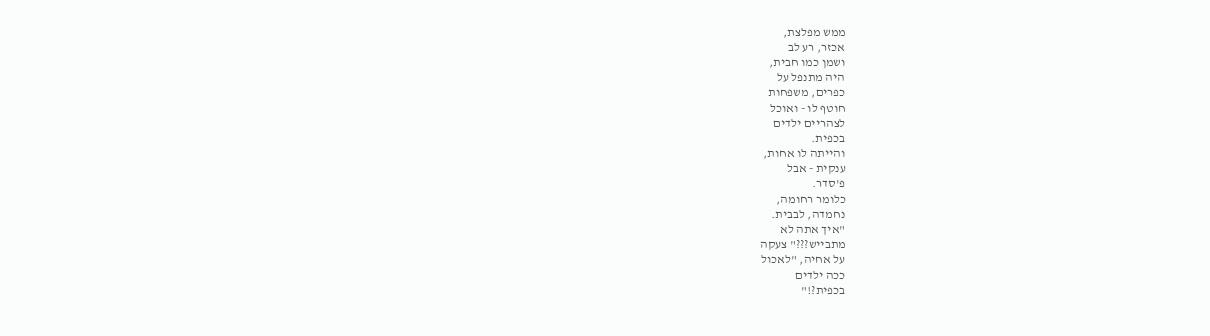ממש מפלצת,
אכזר, רע לב
ושמן כמו חבית,
היה מתנפל על
כפרים, משפחות
חוטף לו - ואוכל
לצהריים ילדים
בכפית.
והייתה לו אחות,
ענקית - אבל
פ'סדר.
כלומר רחומה,
נחמדה, לבבית.
"איך אתה לא
מתבייש???" צעקה
על אחיה, "לאכול
ככה ילדים
בכפית?!"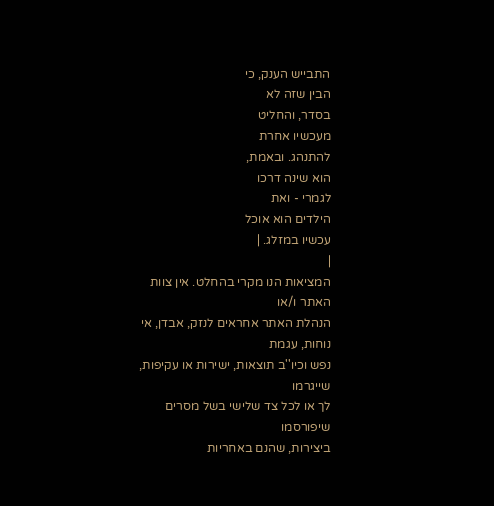התבייש הענק, כי
הבין שזה לא
בסדר, והחליט
מעכשיו אחרת
להתנהג. ובאמת,
הוא שינה דרכו
לגמרי - ואת
הילדים הוא אוכל
עכשיו במזלג. |
|
המציאות הנו מקרי בהחלט. אין צוות האתר ו/או
הנהלת האתר אחראים לנזק, אבדן, אי נוחות, עגמת
נפש וכיו''ב תוצאות, ישירות או עקיפות, שייגרמו
לך או לכל צד שלישי בשל מסרים שיפורסמו
ביצירות, שהנם באחריות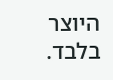היוצר בלבד.